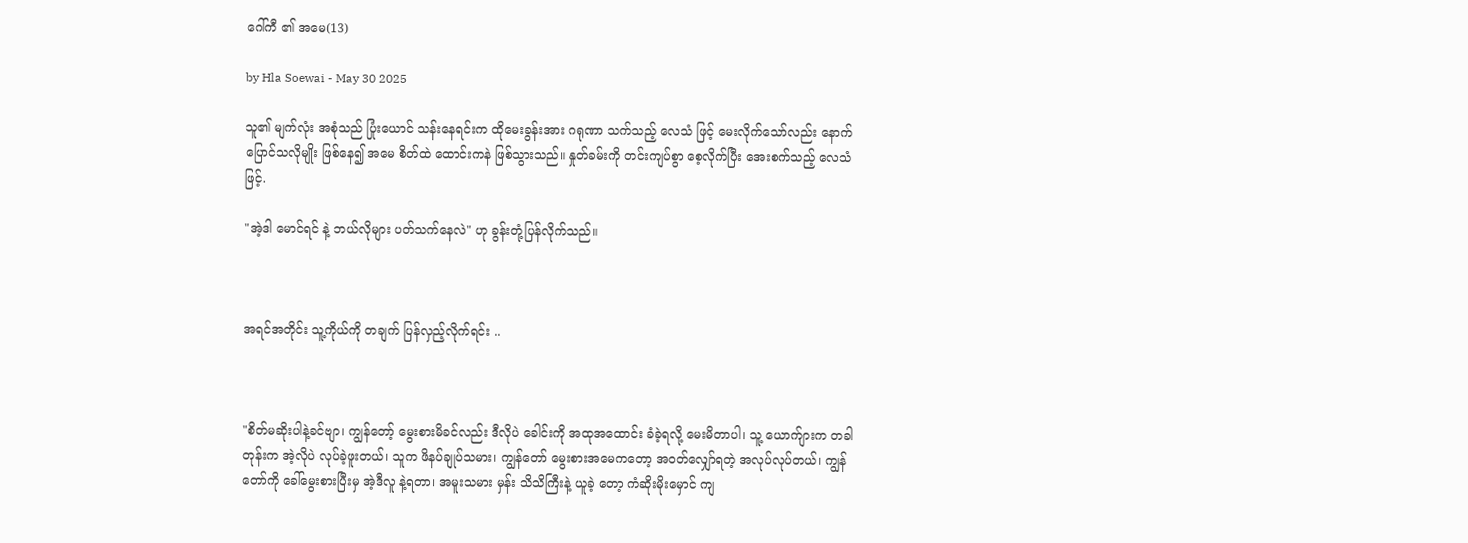ဂေါ်ကီ ၏ အမေ(13)

by Hla Soewai - May 30 2025

သူ၏ မျက်လုံး အစုံသည် ပြုံးယောင် သန်းနေရင်းက ထိုမေးခွန်းအား ဂရုဏာ သက်သည့် လေသံ ဖြင့် မေးလိုက်သော်လည်း နောက်ပြောင်သလိုမျိုး ဖြစ်နေ၍ အမေ စိတ်ထဲ ထောင်းကနဲ ဖြစ်သွားသည်။ နှုတ်ခမ်းကို တင်းကျပ်စွာ စေ့လိုက်ပြီး အေးစက်သည့် လေသံဖြင့်.

"အဲ့ဒါ မောင်ရင် နဲ့ ဘယ်လိုများ ပတ်သက်နေလဲ" ဟု ခွန်းတုံ့ပြန်လိုက်သည်။



အရင်အတိုင်း သူ့ကိုယ်ကို တချက် ပြန်လှည့်လိုက်ရင်း ..



"စိတ်မဆိုးပါနဲ့ခင်ဗျာ၊ ကျွန်တော့် မွေးစားမိခင်လည်း ဒီလိုပဲ ခေါင်းကို အထုအထောင်း ခံခဲ့ရလို့ မေးမိတာပါ၊ သူ့ ယောက်ျားက တခါ တုန်းက အဲ့လိုပဲ လုပ်ခဲ့ဖူးတယ်၊ သူက ဖိနပ်ချုပ်သမား၊ ကျွန်တော် မွေးစားအမေကတော့ အဝတ်လျှော်ရတဲ့ အလုပ်လုပ်တယ်၊ ကျွန်တော်ကို ခေါ်မွေးစားပြီးမှ အဲ့ဒီလူ နဲ့ရတာ၊ အမူးသမား မှန်း သိသိကြီးနဲ့ ယူခဲ့‌ တော့ ကံဆိုးမိုးမှောင် ကျ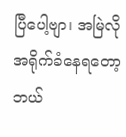ပြီပေါ့ဗျာ၊ အမြဲလို အရိုက်ခံနေရတော့ ဘယ်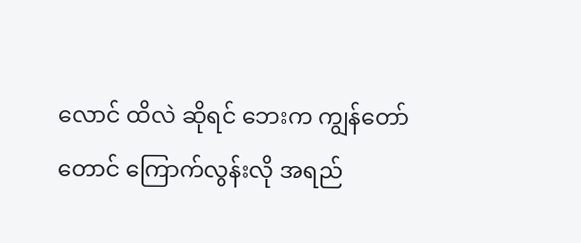လောင် ထိလဲ ဆိုရင် ဘေးက ကျွန်တော်တောင် ကြောက်လွန်းလို အရည်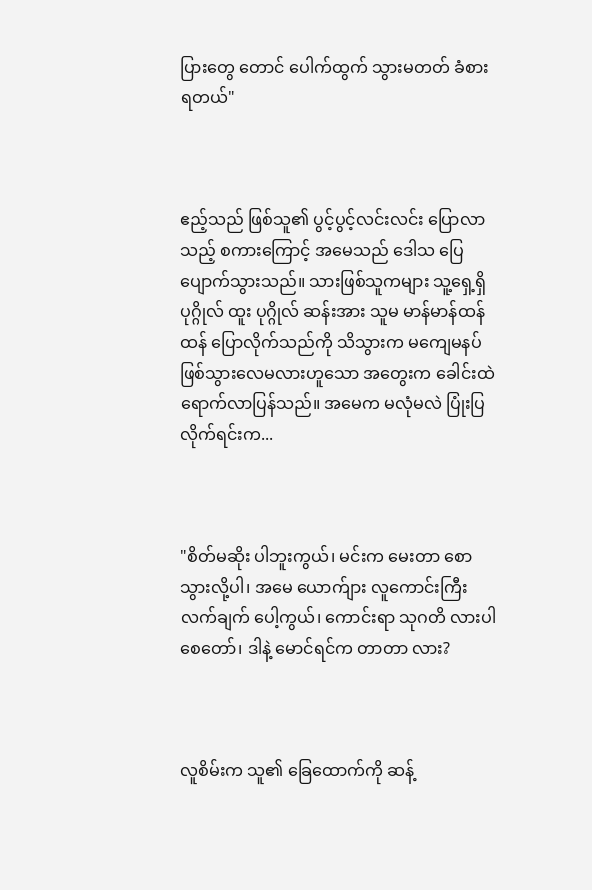ပြားတွေ တောင် ပေါက်ထွက် သွားမတတ် ခံစားရတယ်"



ဧည့်သည် ဖြစ်သူ၏ ပွင့်ပွင့်လင်းလင်း ပြောလာသည့် စကားကြောင့် အမေသည် ဒေါသ ပြေပျောက်သွားသည်။ သားဖြစ်သူကများ သူ့ရှေ့ရှိ ပုဂ္ဂိုလ် ထူး ပုဂ္ဂိုလ် ဆန်းအား သူမ မာန်မာန်ထန်ထန် ပြောလိုက်သည်ကို သိသွားက မကျေမနပ် ဖြစ်သွားလေမလားဟူသော အတွေးက ခေါင်းထဲ ရောက်လာပြန်သည်။ အမေက မလုံမလဲ ပြုံးပြလိုက်ရင်းက...



"စိတ်မဆိုး ပါဘူးကွယ်၊ မင်းက မေးတာ စော သွားလို့ပါ၊ အမေ ယောက်ျား လူကောင်းကြီး လက်ချက်‌ ပေါ့ကွယ်၊ ကောင်းရာ သုဂတိ လားပါစေတော်၊ ဒါနဲ့ မောင်ရင်က တာတာ လား?



လူစိမ်းက သူ၏ ခြေထောက်ကို ဆန့်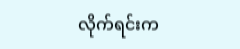လိုက်ရင်းက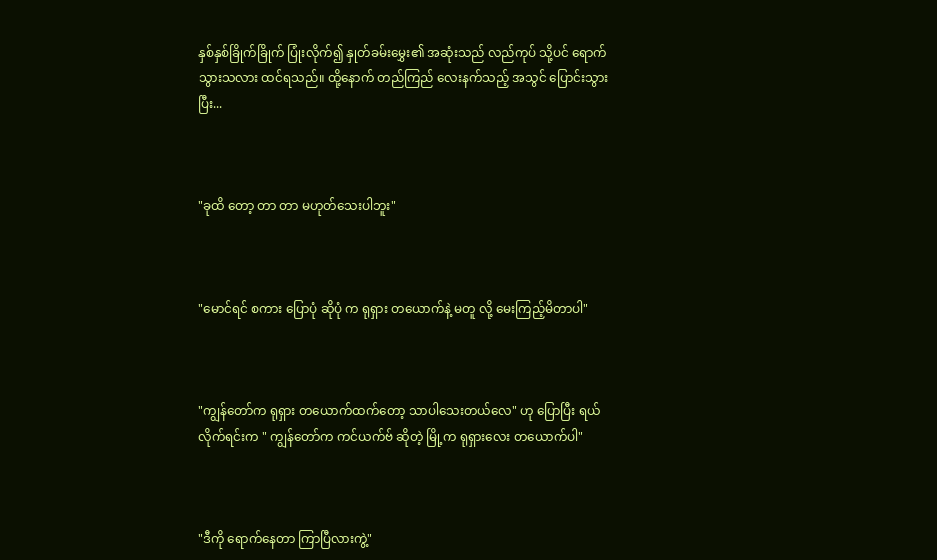နှစ်နှစ်ခြိုက်ခြိုက် ပြုံးလိုက်၍ နှုတ်ခမ်းမွှေး၏ အဆုံးသည် လည်ကုပ် သို့ပင် ရောက်သွားသလား ထင်ရသည်။ ထို့နောက် တည်ကြည် လေးနက်သည့် အသွင် ပြောင်းသွားပြီး...



"ခုထိ တော့ တာ တာ မဟုတ်သေးပါဘူး"



"မောင်ရင် စကား ပြောပုံ ဆိုပုံ က ရုရှား တယောက်နဲ့ မတူ လို့ မေးကြည့်မိတာပါ"



"ကျွန်တော်က ရုရှား တယောက်ထက်တော့ သာပါသေးတယ်လေ" ဟု ပြောပြီး ရယ်လိုက်ရင်းက " ကျွန်တော်က ကင်ယက်ဗ် ဆိုတဲ့ မြို့က ရုရှားလေး တယောက်ပါ"



"ဒီကို ရောက်နေတာ ကြာပြီလားကွဲ့"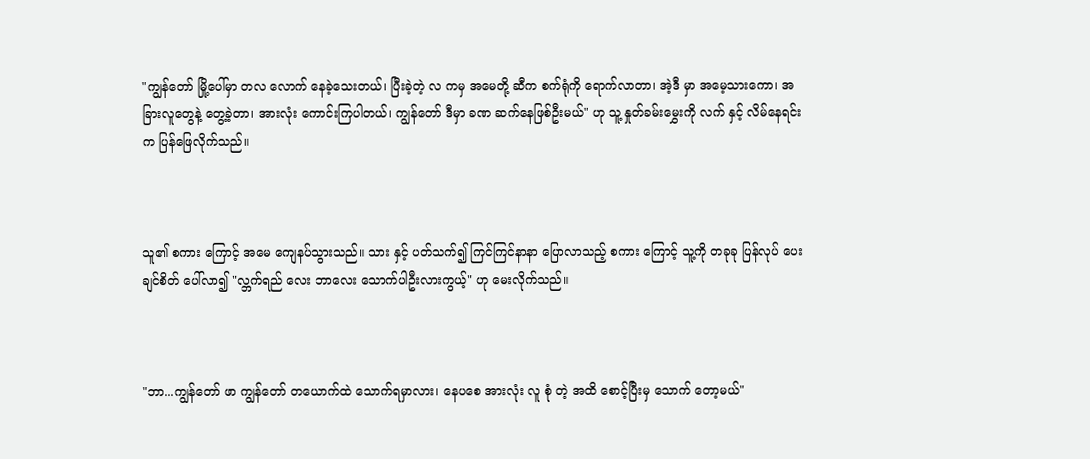"ကျွန်တော် မြို့ပေါ်မှာ တလ လောက် နေခဲ့သေးတယ်၊ ပြီးခဲ့တဲ့ လ ကမှ အမေတို့ ဆီက စက်ရုံကို ရောက်လာတာ၊ အဲ့ဒီ မှာ အမေ့သားကော၊ အခြားလူတွေနဲ့ တွေ့ခဲ့တာ၊ အားလုံး ကောင်းကြပါတယ်၊ ကျွန်တော် ဒီမှာ ခဏ ဆက်နေဖြစ်ဦးမယ်" ဟု သူ့ နှုတ်ခမ်းမွှေးကို လက် နှင့် လိမ်နေရင်းက ပြန်ဖြေလိုက်သည်။



သူ၏ စကား ကြောင့် အမေ ကျေနပ်သွားသည်။ သား နှင့် ပတ်သက်၍ ကြင်ကြင်နာနာ ‌ပြောလာသည့် စကား ကြောင့် သူ့ကို တခုခု ပြန်လုပ်‌ ပေးချင်စိတ် ပေါ်လာ၍ "လ္ဘက်ရည် လေး ဘာလေး သောက်ပါဦးလားကွယ့်" ဟု မေးလိုက်သည်။



"ဘာ...ကျွန်တော် ဖာ ကျွန်တော် တယောက်ထဲ သောက်ရမှာလား၊ နေပစေ အားလုံး လူ စုံ တဲ့ အထိ စောင့်ပြီးမှ သောက် တော့မယ်"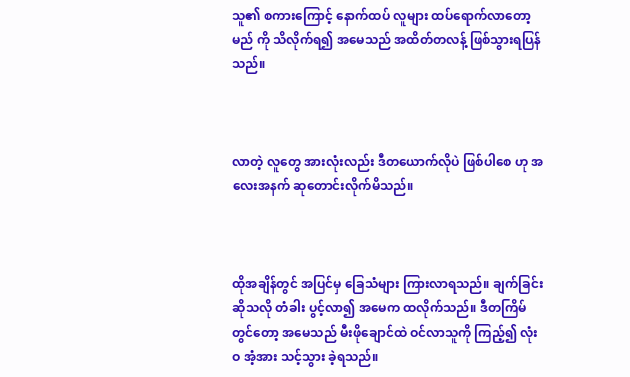သူ၏ စကားကြောင့် ‌‌နောက်ထပ် လူများ ထပ်ရောက်လာတော့မည် ကို သိလိုက်ရ၍ အမေသည် အထိတ်တလန့် ဖြစ်သွားရပြန်သည်။



လာတဲ့ လူတွေ အားလုံးလည်း ဒီတယောက်လိုပဲ ဖြစ်ပါစေ ဟု အလေးအနက် ဆုတောင်းလိုက်မိသည်။



ထိုအချိန်တွင် အပြင်မှ ခြေသံများ ကြားလာရသည်။ ချက်ခြင်း ဆိုသလို တံခါး ပွင့်လာ၍ အမေက ထလိုက်သည်။ ဒီတကြိမ် တွင်တော့ အမေသည် မီးဖိုချောင်ထဲ ဝင်လာသူကို ကြည့်၍ လုံးဝ အံ့အား သင့်သွား ခဲ့ရသည်။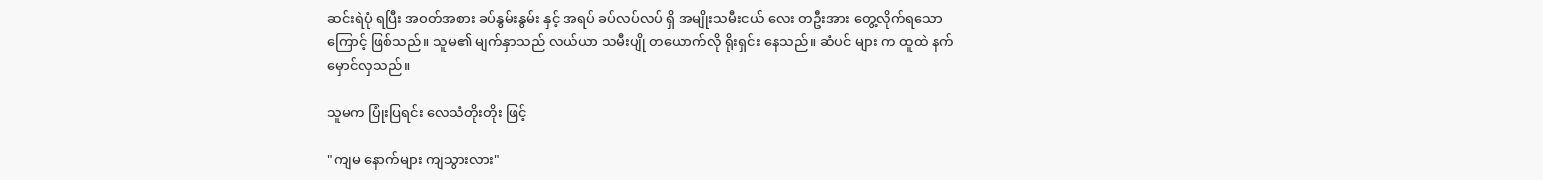ဆင်းရဲပုံ ရပြီး အဝတ်အစား ခပ်နွမ်းနွမ်း နှင့် အရပ် ခပ်လပ်လပ် ရှိ အမျိုးသမီးငယ် လေး တဦးအား တွေ့လိုက်ရသော ကြောင့် ဖြစ်သည်။ သူမ၏ မျက်နှာသည် လယ်ယာ သမီးပျို တ‌ယောက်လို ရိုးရှင်း နေသည်။ ဆံပင် များ က ထူထဲ နက်မှောင်လှသည်။

သူမက ပြုံးပြရင်း လေသံတိုးတိုး ဖြင့်

"ကျမ နောက်များ ကျသွားလား"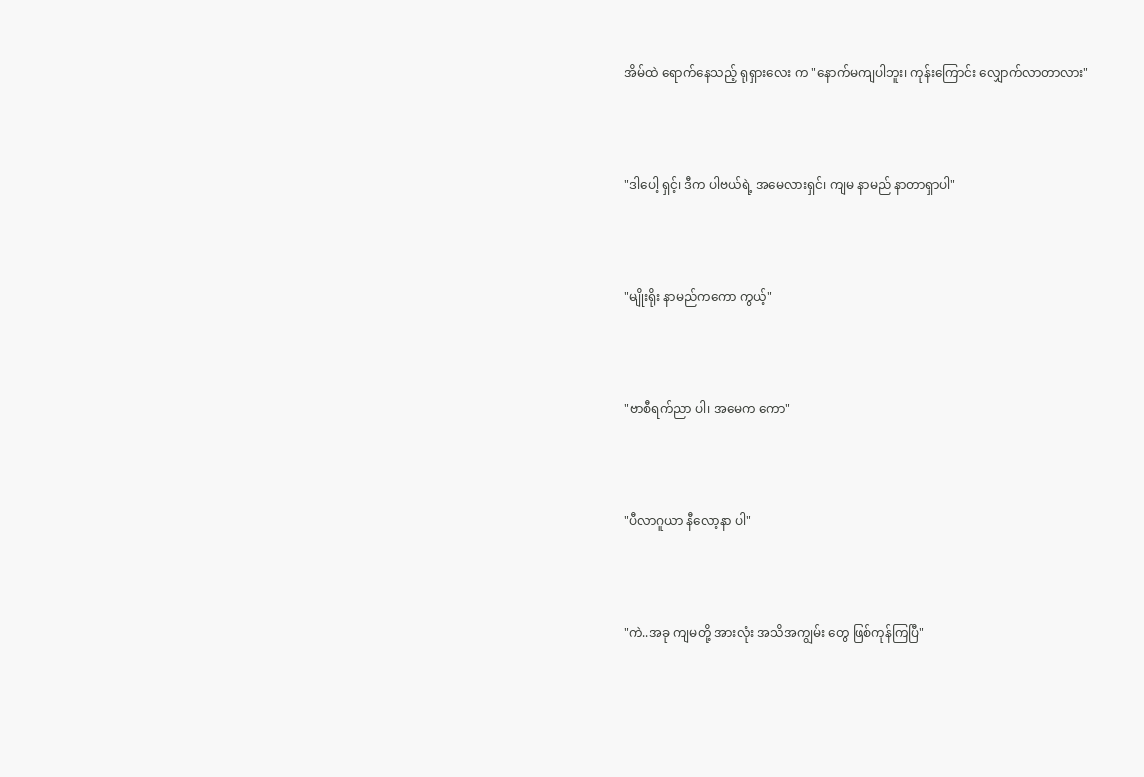အိမ်ထဲ ရောက်နေသည့် ရုရှားလေး က "နောက်မကျပါဘူး၊ ကုန်းကြောင်း လျှောက်လာတာလား"



"ဒါပေါ့ ရှင့်၊ ဒီက ပါဗယ်ရဲ့ အမေလားရှင်၊ ကျမ နာမည် နာတာရှာပါ"



"မျိုးရိုး နာမည်ကကော ကွယ့်"



"ဗာစီရက်ညာ ပါ၊ အမေက ကော"



"ပီလာဂူယာ နီလော့နာ ပါ"



"ကဲ..အခု ကျမတို့ အားလုံး အသိအကျွမ်း တွေ ဖြစ်ကုန်ကြပြီ"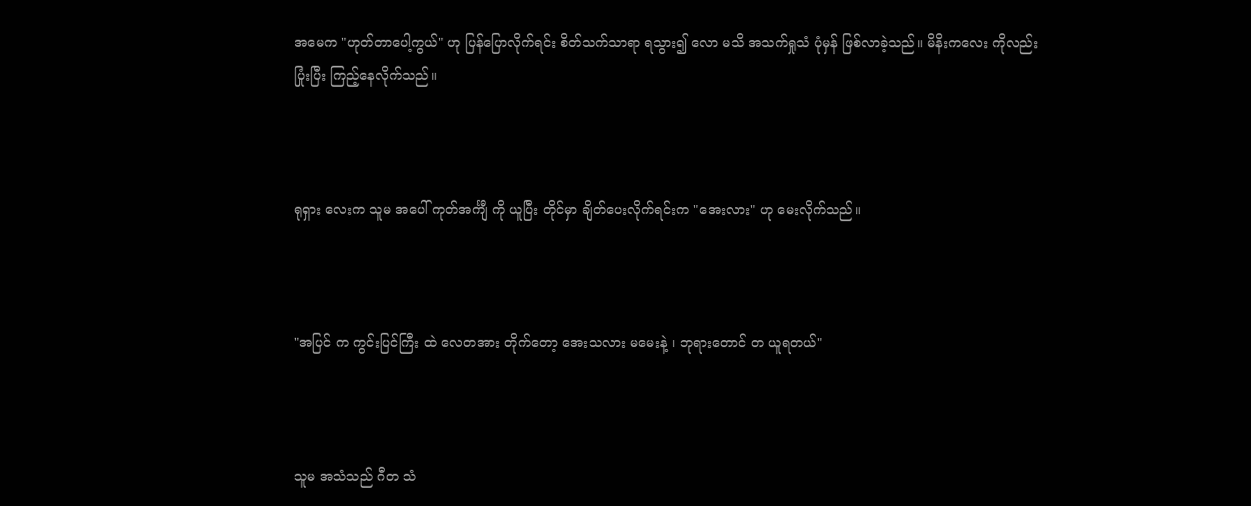အမေက "ဟုတ်တာပေါ့ကွယ်" ဟု ပြန်ပြောလိုက်ရင်း စိတ်သက်သာရာ ရသွား၍ လော မသိ အသက်ရှုသံ ပုံမှန် ဖြစ်လာခဲ့သည်။ မိနိးကလေး ကိုလည်း ပြုံးပြီး ကြည့်နေလိုက်သည်။



ရုရှား လေးက သူမ အပေါ် ကုတ်အင်္ကျီ ကို ယူပြီး တိုင်မှာ ချိတ်ပေးလိုက်ရင်းက "အေးလား" ဟု မေးလိုက်သည်။



"အပြင် က ကွင်းပြင်ကြီး ‌ထဲ လေတအား တိုက်တော့ အေးသလား မမေးနဲ့ ၊ ဘုရားတောင် တ ယူရတယ်"



သူမ အသံသည် ဂီတ သံ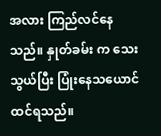အလား ကြည်လင်နေသည်။ နှုတ်ခမ်း က သေးသွယ်ပြီး ပြုံးနေသယောင် ထင်ရသည်။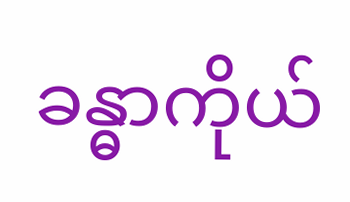ခန္ဓာကိုယ်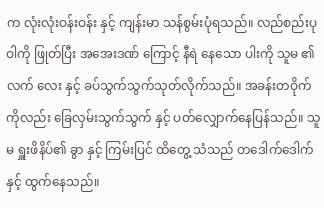က လုံးလုံးဝန်းဝန်း နှင့် ကျန်းမာ သန်စွမ်းပုံရသည်။ လည်စည်းပုဝါကို ဖြုတ်ပြီး အအေးဒဏ် ကြောင့် နီရဲ နေသော ပါးကို သူမ ၏ လက်‌ လေး နှင့် ခပ်သွက်သွက်သုတ်လိုက်သည်။ အခန်းတဝိုက် ကိုလည်း ‌ခြေလှမ်းသွက်သွက် နှင့် ပတ်လျှောက်နေပြန်သည်။ သူမ ရှူးဖိနိပ်၏ ခွာ နှင့် ကြမ်းပြင် ထိတွေ့ သံသည် တဒေါက်ဒေါက် နှင့် ထွက်နေသည်။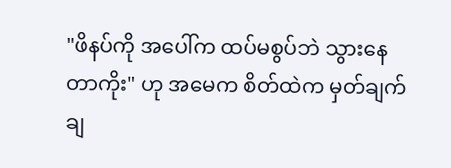"ဖိနပ်ကို အပေါ်က ထပ်မစွပ်ဘဲ သွားနေတာကိုး" ဟု အမေက စိတ်ထဲက မှတ်ချက် ချ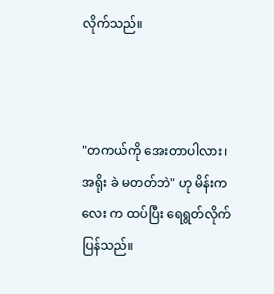လိုက်သည်။



"တကယ်ကို အေးတာပါလား၊ အရိုး ခဲ မတတ်ဘဲ" ဟု မိန်းကလေး က ထပ်ပြီး ရေရွတ်လိုက်ပြန်သည်။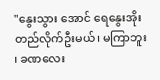"နွေးသွား အောင် ရေနွေးအိုး တည်လိုက်ဦးမယ်၊ မကြာဘူး ၊ ခဏလေး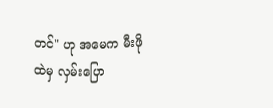တင်" ဟု အမေက မီးဖိုထဲမှ လှမ်းပြော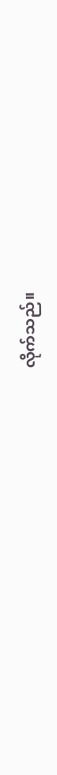လိုက်သည်။